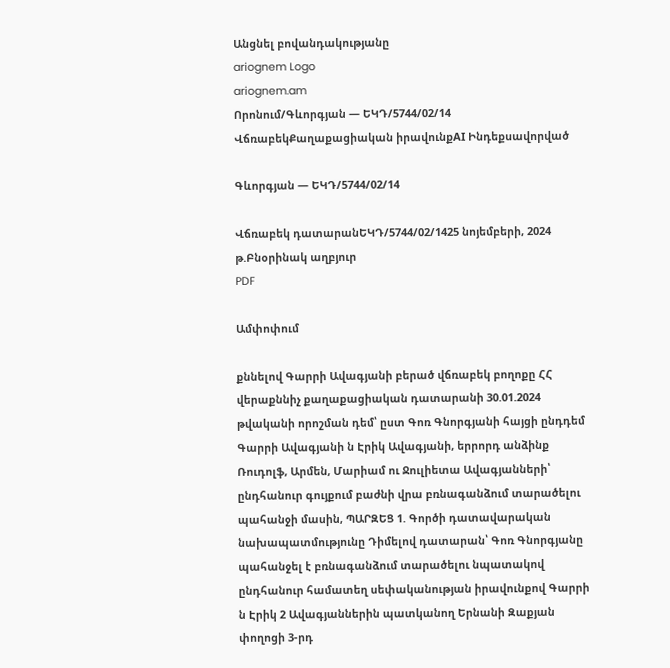Անցնել բովանդակությանը
ariognem Logo
ariognem.am
Որոնում/Գևորգյան — ԵԿԴ/5744/02/14
ՎճռաբեկՔաղաքացիական իրավունքAI Ինդեքսավորված

Գևորգյան — ԵԿԴ/5744/02/14

Վճռաբեկ դատարանԵԿԴ/5744/02/1425 նոյեմբերի, 2024 թ.Բնօրինակ աղբյուր
PDF

Ամփոփում

քննելով Գարրի Ավագյանի բերած վճռաբեկ բողոքը ՀՀ վերաքննիչ քաղաքացիական դատարանի 30.01.2024 թվականի որոշման դեմ՝ ըստ Գոռ Գնորգյանի հայցի ընդդեմ Գարրի Ավագյանի ն Էրիկ Ավագյանի, երրորդ անձինք Ռուդոլֆ, Արմեն, Մարիամ ու Ջուլիետա Ավագյանների՝ ընդհանուր գույքում բաժնի վրա բռնագանձում տարածելու պահանջի մասին, ՊԱՐԶԵՑ 1. Գործի դատավարական նախապատմությունը Դիմելով դատարան՝ Գոռ Գնորգյանը պահանջել է բռնագանձում տարածելու նպատակով ընդհանուր համատեղ սեփականության իրավունքով Գարրի ն Էրիկ 2 Ավագյաններին պատկանող Երնանի Զաքյան փողոցի 3-րդ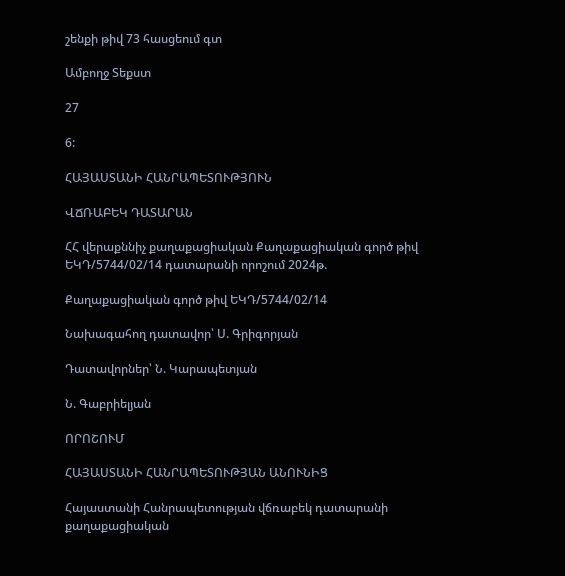շենքի թիվ 73 հասցեում գտ

Ամբողջ Տեքստ

27

6:

ՀԱՅԱՍՏԱՆԻ ՀԱՆՐԱՊԵՏՈՒԹՅՈՒՆ

ՎՃՌԱԲԵԿ ԴԱՏԱՐԱՆ

ՀՀ վերաքննիչ քաղաքացիական Քաղաքացիական գործ թիվ ԵԿԴ/5744/02/14 դատարանի որոշում 2024թ.

Քաղաքացիական գործ թիվ ԵԿԴ/5744/02/14

Նախագահող դատավոր՝ Ս. Գրիգորյան

Դատավորներ՝ Ն. Կարապետյան

Ն. Գաբրիելյան

ՈՐՈՇՈՒՄ

ՀԱՅԱՍՏԱՆԻ ՀԱՆՐԱՊԵՏՈՒԹՅԱՆ ԱՆՈՒՆԻՑ

Հայաստանի Հանրապետության վճռաբեկ դատարանի քաղաքացիական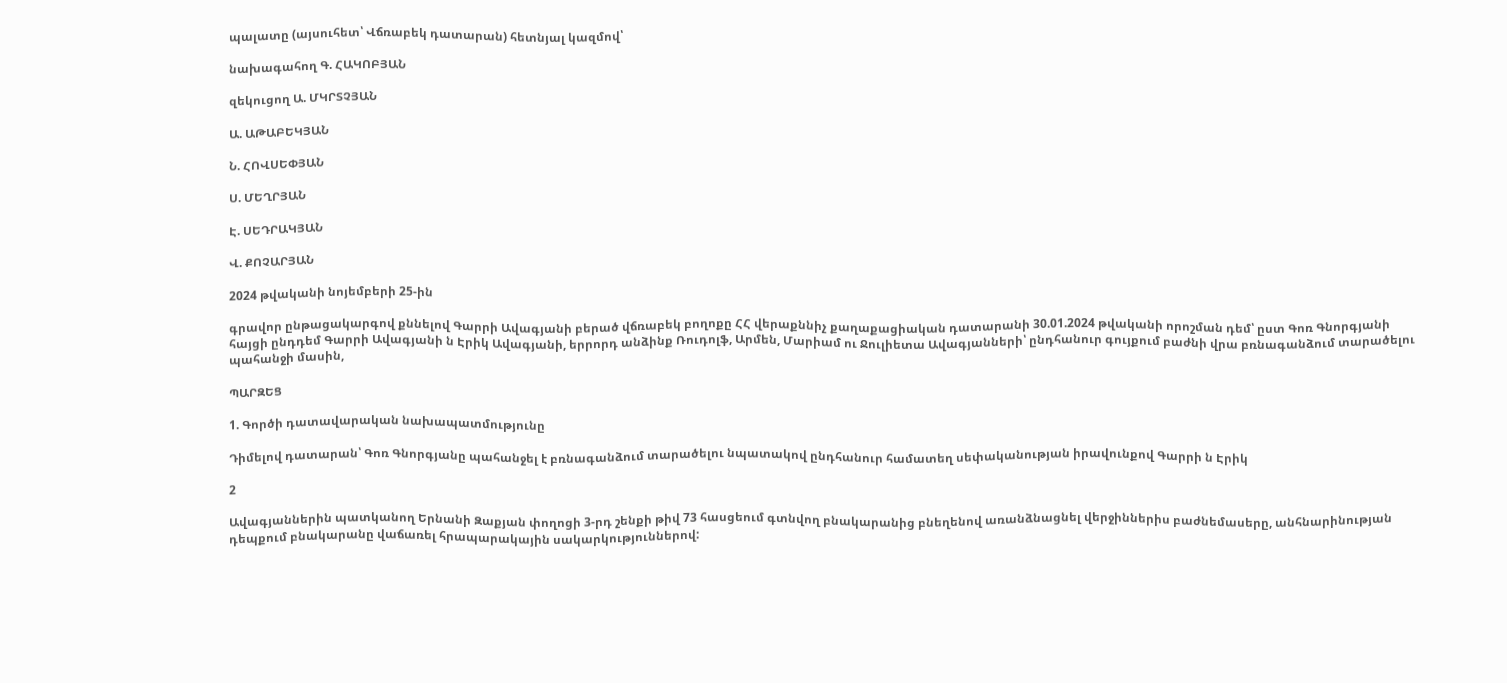պալատը (այսուհետ՝ Վճռաբեկ դատարան) հետնյալ կազմով՝

նախագահող Գ. ՀԱԿՈԲՅԱՆ

զեկուցող Ա. ՄԿՐՏՉՅԱՆ

Ա. ԱԹԱԲԵԿՅԱՆ

Ն. ՀՈՎՍԵՓՅԱՆ

Ս. ՄԵՂՐՅԱՆ

Է. ՍԵԴՐԱԿՅԱՆ

Վ. ՔՈՉԱՐՅԱՆ

2024 թվականի նոյեմբերի 25-ին

գրավոր ընթացակարգով քննելով Գարրի Ավագյանի բերած վճռաբեկ բողոքը ՀՀ վերաքննիչ քաղաքացիական դատարանի 30.01.2024 թվականի որոշման դեմ՝ ըստ Գոռ Գնորգյանի հայցի ընդդեմ Գարրի Ավագյանի ն Էրիկ Ավագյանի, երրորդ անձինք Ռուդոլֆ, Արմեն, Մարիամ ու Ջուլիետա Ավագյանների՝ ընդհանուր գույքում բաժնի վրա բռնագանձում տարածելու պահանջի մասին,

ՊԱՐԶԵՑ

1. Գործի դատավարական նախապատմությունը

Դիմելով դատարան՝ Գոռ Գնորգյանը պահանջել է բռնագանձում տարածելու նպատակով ընդհանուր համատեղ սեփականության իրավունքով Գարրի ն Էրիկ

2

Ավագյաններին պատկանող Երնանի Զաքյան փողոցի 3-րդ շենքի թիվ 73 հասցեում գտնվող բնակարանից բնեղենով առանձնացնել վերջիններիս բաժնեմասերը, անհնարինության դեպքում բնակարանը վաճառել հրապարակային սակարկություններով: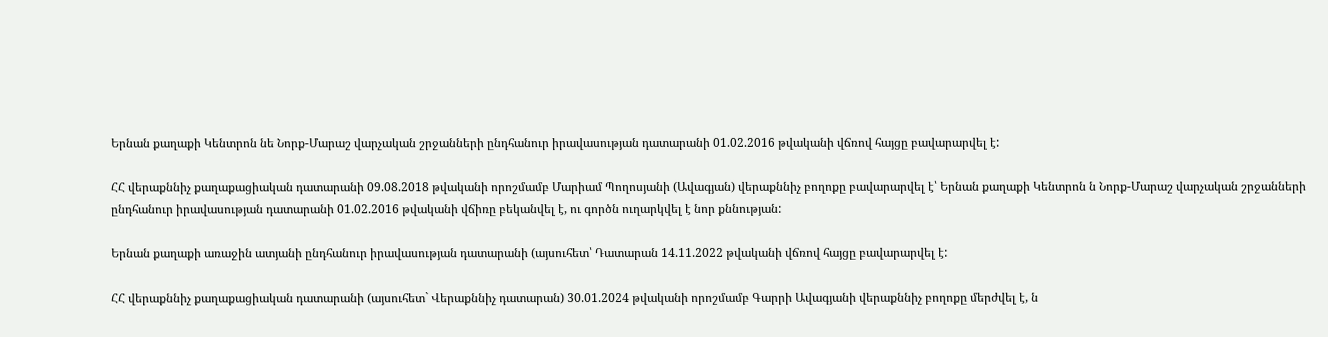Երնան քաղաքի Կենտրոն նե Նորք-Մարաշ վարչական շրջանների ընդհանուր իրավասության դատարանի 01.02.2016 թվականի վճռով հայցը բավարարվել է:

ՀՀ վերաքննիչ քաղաքացիական դատարանի 09.08.2018 թվականի որոշմամբ Մարիամ Պողոսյանի (Ավագյան) վերաքննիչ բողոքը բավարարվել է՝ Երնան քաղաքի Կենտրոն ն Նորք-Մարաշ վարչական շրջանների ընդհանուր իրավասության դատարանի 01.02.2016 թվականի վճիռը բեկանվել է, ու գործն ուղարկվել է նոր քննության:

Երնան քաղաքի առաջին ատյանի ընդհանուր իրավասության դատարանի (այսուհետ՝ Դատարան 14.11.2022 թվականի վճռով հայցը բավարարվել է:

ՀՀ վերաքննիչ քաղաքացիական դատարանի (այսուհետ` Վերաքննիչ դատարան) 30.01.2024 թվականի որոշմամբ Գարրի Ավագյանի վերաքննիչ բողոքը մերժվել է, ն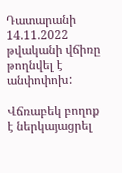Դատարանի 14.11.2022 թվականի վճիռը թողնվել է անփոփոխ:

Վճռաբեկ բողոք է ներկայացրել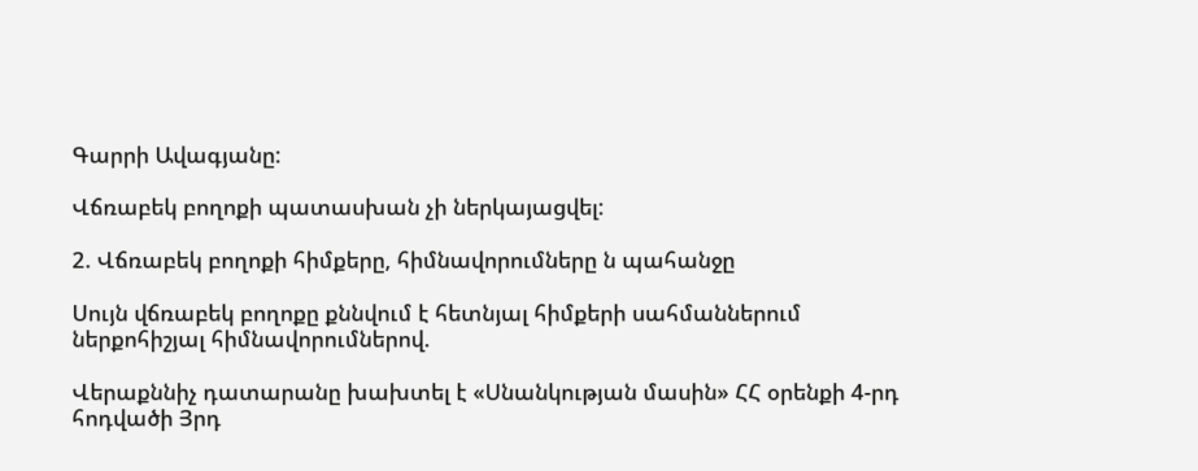Գարրի Ավագյանը:

Վճռաբեկ բողոքի պատասխան չի ներկայացվել:

2. Վճռաբեկ բողոքի հիմքերը, հիմնավորումները ն պահանջը

Սույն վճռաբեկ բողոքը քննվում է հետնյալ հիմքերի սահմաններում ներքոհիշյալ հիմնավորումներով.

Վերաքննիչ դատարանը խախտել է «Սնանկության մասին» ՀՀ օրենքի 4-րդ հոդվածի Յրդ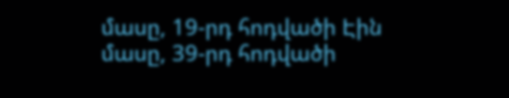մասը, 19-րդ հոդվածի Էին մասը, 39-րդ հոդվածի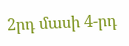2րդ մասի 4-րդ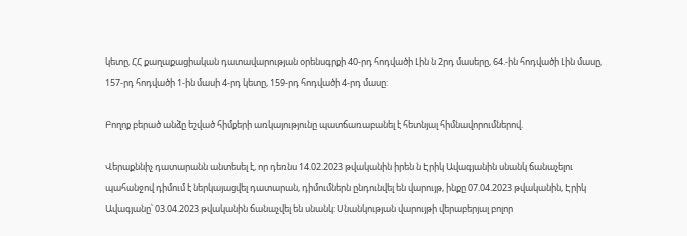կետը, ՀՀ քաղաքացիական դատավարության օրենսգրքի 40-րդ հոդվածի Լին ն 2րդ մասերը, 64.-ին հոդվածի Լին մասը, 157-րդ հոդվածի 1-ին մասի 4-րդ կետը, 159-րդ հոդվածի 4-րդ մասը:

Բողոք բերած անձը եշված հիմքերի առկայությունը պատճառաբանել է հետնյալ հիմնավորումներով.

Վերաքննիչ դատարանն անտեսել է, որ դեռնս 14.02.2023 թվականին իրեն ն Էրիկ Ավագյանին սնանկ ճանաչելու պահանջով դիմում է ներկայացվել դատարան, դիմումներն ընդունվել են վարույթ, ինքը 07.04.2023 թվականին, Էրիկ Ավագյանը՝ 03.04.2023 թվականին ճանաչվել են սնանկ: Սնանկության վարույթի վերաբերյալ բոլոր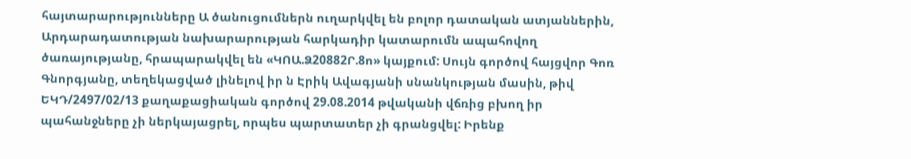հայտարարությունները Ա ծանուցումներն ուղարկվել են բոլոր դատական ատյաններին, Արդարադատության նախարարության հարկադիր կատարումն ապահովող ծառայությանը, հրապարակվել են «ԿՈԱ.Ձ20882Ր.8ո» կայքում: Սույն գործով հայցվոր Գոռ Գնորգյանը, տեղեկացված լինելով իր ն Էրիկ Ավագյանի սնանկության մասին, թիվ ԵԿԴ/2497/02/13 քաղաքացիական գործով 29.08.2014 թվականի վճռից բխող իր պահանջները չի ներկայացրել, որպես պարտատեր չի գրանցվել: Իրենք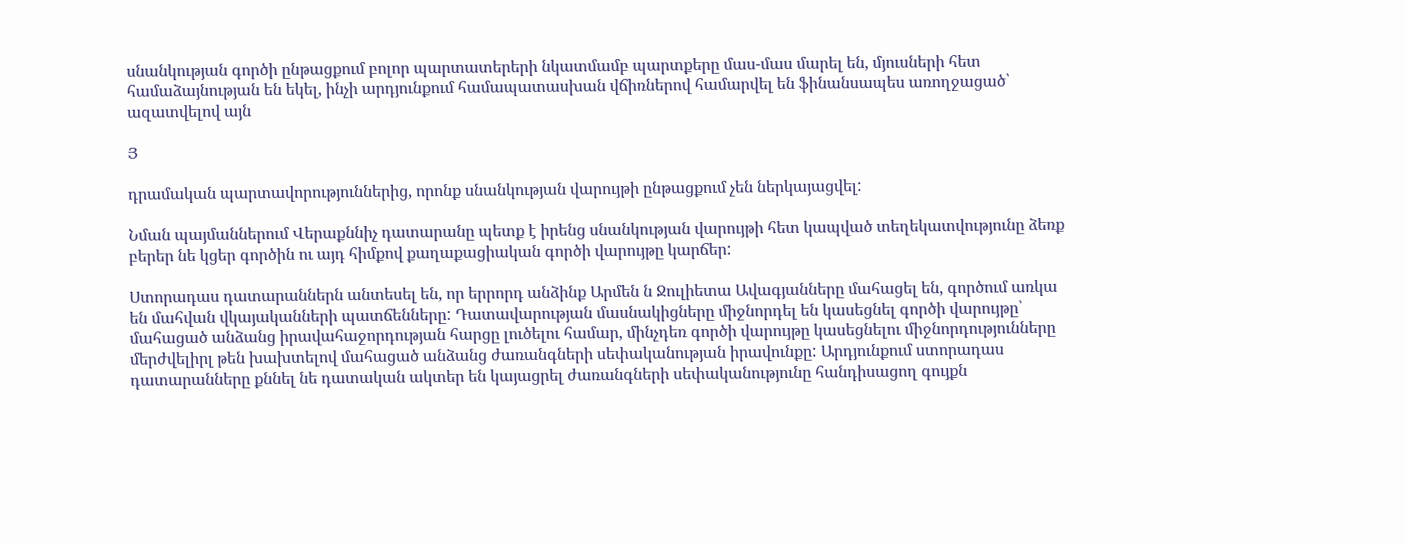սնանկության գործի ընթացքում բոլոր պարտատերերի նկատմամբ պարտքերը մաս-մաս մարել են, մյուսների հետ համաձայնության են եկել, ինչի արդյունքում համապատասխան վճիռներով համարվել են ֆինանսապես առողջացած՝ ազատվելով այն

Յ

դրամական պարտավորություններից, որոնք սնանկության վարույթի ընթացքում չեն ներկայացվել:

Նման պայմաններում Վերաքննիչ դատարանը պետք է իրենց սնանկության վարույթի հետ կապված տեղեկատվությունը ձեռք բերեր նե կցեր գործին ու այդ հիմքով քաղաքացիական գործի վարույթը կարճեր:

Ստորադաս դատարաններն անտեսել են, որ երրորդ անձինք Արմեն ն Ջուլիետա Ավագյանները մահացել են, գործում առկա են մահվան վկայականների պատճենները: Դատավարության մասնակիցները միջնորդել են կասեցնել գործի վարույթը՝ մահացած անձանց իրավահաջորդության հարցը լուծելու համար, մինչդեռ գործի վարույթը կասեցնելու միջնորդությունները մերժվելիրլ թեն խախտելով մահացած անձանց ժառանգների սեփականության իրավունքը: Արդյունքում ստորադաս դատարանները քննել նե դատական ակտեր են կայացրել ժառանգների սեփականությունը հանդիսացող գույքն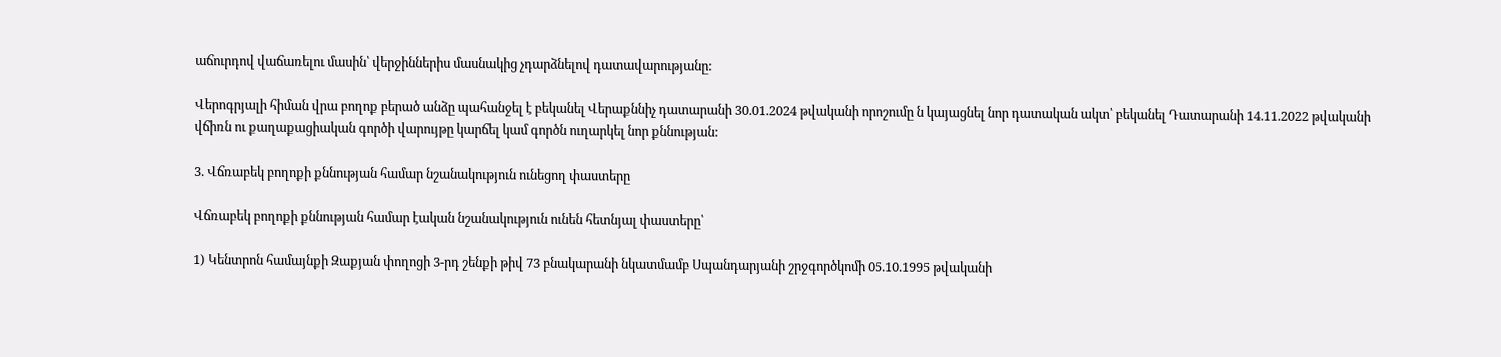աճուրդով վաճառելու մասին՝ վերջիններիս մասնակից չդարձնելով դատավարությանը:

Վերոգրյալի հիման վրա բողոք բերած անձը պահանջել է բեկանել Վերաքննիչ դատարանի 30.01.2024 թվականի որոշումը ն կայացնել նոր դատական ակտ՝ բեկանել Դատարանի 14.11.2022 թվականի վճիռն ու քաղաքացիական գործի վարույթը կարճել կամ գործն ուղարկել նոր քննության:

3. Վճռաբեկ բողոքի քննության համար նշանակություն ունեցող փաստերը

Վճռաբեկ բողոքի քննության համար էական նշանակություն ունեն հետնյալ փաստերը՝

1) Կենտրոն համայնքի Զաքյան փողոցի 3-րդ շենքի թիվ 73 բնակարանի նկատմամբ Սպանդարյանի շրջգործկոմի 05.10.1995 թվականի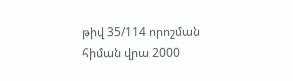թիվ 35/114 որոշման հիման վրա 2000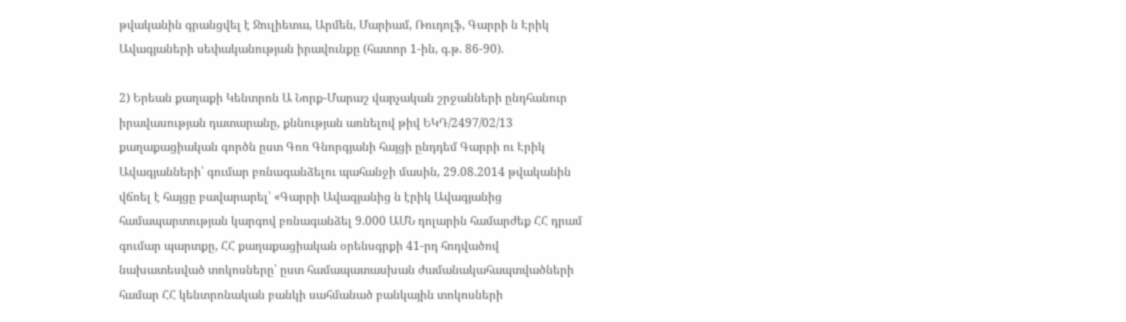թվականին գրանցվել է Ջուլիետա, Արմեն, Մարիամ, Ռուդոլֆ, Գարրի ն Էրիկ Ավագյաների սեփականության իրավունքը (հատոր 1-ին, գ.թ. 86-90).

2) Երեան քաղաքի Կենտրոն Ա Նորք-Մարաշ վարչական շրջանների ընդհանուր իրավասության դատարանը, քննության առնելով թիվ ԵԿԴ/2497/02/13 քաղաքացիական գործն ըստ Գոռ Գնորգյանի հայցի ընդդեմ Գարրի ու Էրիկ Ավագյանների՝ գումար բռնագանձելու պահանջի մասին, 29.08.2014 թվականին վճռել է հայցը բավարարել՝ «Գարրի Ավագյանից ն էրիկ Ավագյանից համապարտության կարգով բռնագանձել 9.000 ԱՄՆ դոլարին համարժեք ՀՀ դրամ գումար պարտքը, ՀՀ քաղաքացիական օրենսգրքի 41-րդ հոդվածով նախատեսված տոկոսները՝ ըստ համապատասխան ժամանակահապտվածների համար ՀՀ կենտրոնական բանկի սահմանած բանկային տոկոսների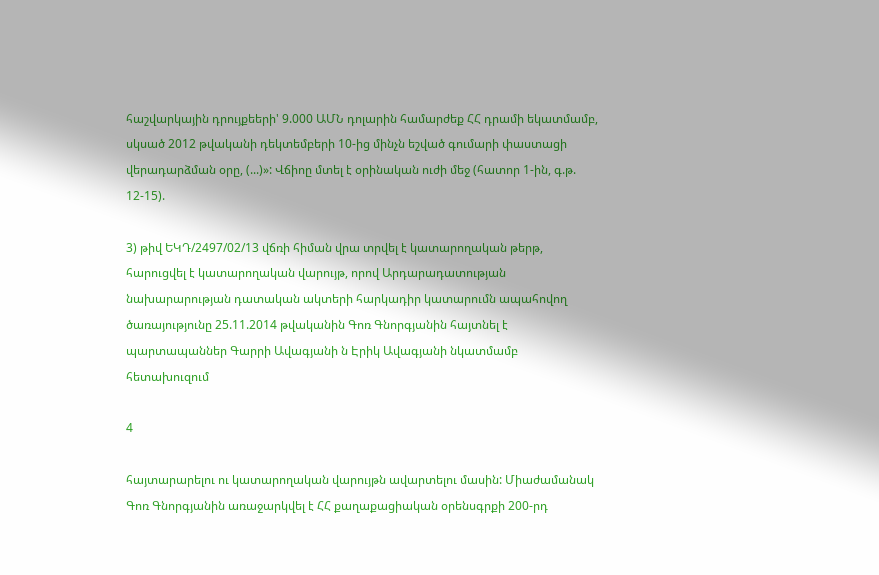հաշվարկային դրույքեերի' 9.000 ԱՄՆ դոլարին համարժեք ՀՀ դրամի եկատմամբ, սկսած 2012 թվականի դեկտեմբերի 10-ից մինչն եշված գումարի փաստացի վերադարձման օրը, (...)»: Վճիոը մտել է օրինական ուժի մեջ (հատոր 1-ին, գ.թ. 12-15).

3) թիվ ԵԿԴ/2497/02/13 վճռի հիման վրա տրվել է կատարողական թերթ, հարուցվել է կատարողական վարույթ, որով Արդարադատության նախարարության դատական ակտերի հարկադիր կատարումն ապահովող ծառայությունը 25.11.2014 թվականին Գոռ Գնորգյանին հայտնել է պարտապաններ Գարրի Ավագյանի ն Էրիկ Ավագյանի նկատմամբ հետախուզում

4

հայտարարելու ու կատարողական վարույթն ավարտելու մասին: Միաժամանակ Գոռ Գնորգյանին առաջարկվել է ՀՀ քաղաքացիական օրենսգրքի 200-րդ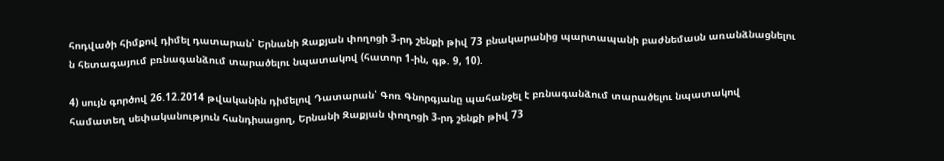հոդվածի հիմքով դիմել դատարան՝ Երնանի Զաքյան փողոցի 3-րդ շենքի թիվ 73 բնակարանից պարտապանի բաժնեմասն առանձնացնելու ն հետագայում բռնագանձում տարածելու նպատակով (հատոր 1-ին, գթ. 9, 10).

4) սույն գործով 26.12.2014 թվականին դիմելով Դատարան՝ Գոռ Գնորգյանը պահանջել է բռնագանձում տարածելու նպատակով համատեղ սեփականություն հանդիսացող, Երնանի Զաքյան փողոցի 3-րդ շենքի թիվ 73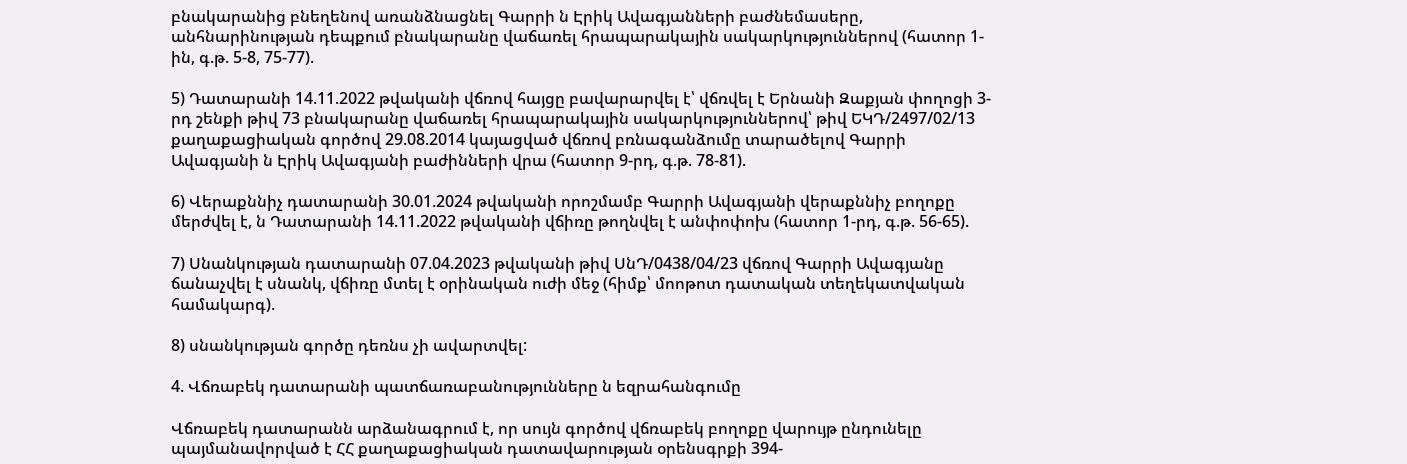բնակարանից բնեղենով առանձնացնել Գարրի ն Էրիկ Ավագյանների բաժնեմասերը, անհնարինության դեպքում բնակարանը վաճառել հրապարակային սակարկություններով (հատոր 1-ին, գ.թ. 5-8, 75-77).

5) Դատարանի 14.11.2022 թվականի վճռով հայցը բավարարվել է՝ վճռվել է Երնանի Զաքյան փողոցի 3-րդ շենքի թիվ 73 բնակարանը վաճառել հրապարակային սակարկություններով՝ թիվ ԵԿԴ/2497/02/13 քաղաքացիական գործով 29.08.2014 կայացված վճռով բռնագանձումը տարածելով Գարրի Ավագյանի ն Էրիկ Ավագյանի բաժինների վրա (հատոր 9-րդ, գ.թ. 78-81).

6) Վերաքննիչ դատարանի 30.01.2024 թվականի որոշմամբ Գարրի Ավագյանի վերաքննիչ բողոքը մերժվել է, ն Դատարանի 14.11.2022 թվականի վճիռը թողնվել է անփոփոխ (հատոր 1-րդ, գ.թ. 56-65).

7) Սնանկության դատարանի 07.04.2023 թվականի թիվ ՍնԴ/0438/04/23 վճռով Գարրի Ավագյանը ճանաչվել է սնանկ, վճիռը մտել է օրինական ուժի մեջ (հիմք՝ մոոթոտ դատական տեղեկատվական համակարգ).

8) սնանկության գործը դեռնս չի ավարտվել:

4. Վճռաբեկ դատարանի պատճառաբանությունները ն եզրահանգումը

Վճռաբեկ դատարանն արձանագրում է, որ սույն գործով վճռաբեկ բողոքը վարույթ ընդունելը պայմանավորված է ՀՀ քաղաքացիական դատավարության օրենսգրքի 394-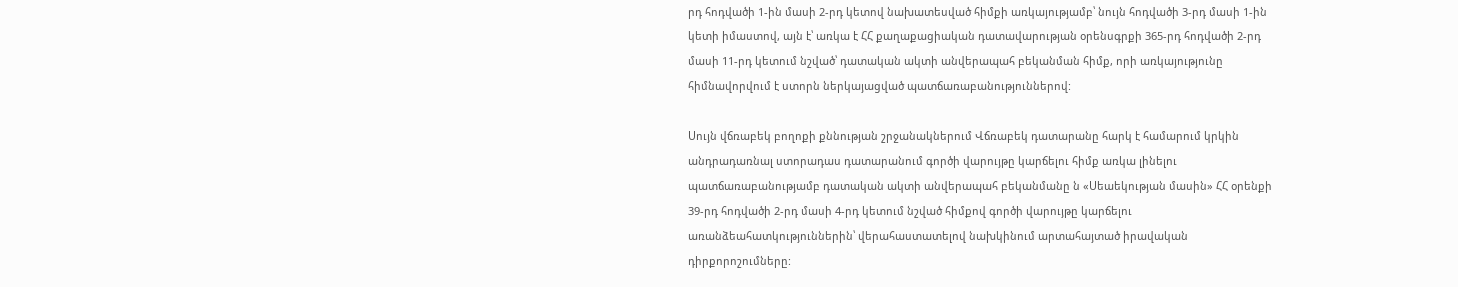րդ հոդվածի 1-ին մասի 2-րդ կետով նախատեսված հիմքի առկայությամբ՝ նույն հոդվածի 3-րդ մասի 1-ին կետի իմաստով, այն է՝ առկա է ՀՀ քաղաքացիական դատավարության օրենսգրքի 365-րդ հոդվածի 2-րդ մասի 11-րդ կետում նշված՝ դատական ակտի անվերապահ բեկանման հիմք, որի առկայությունը հիմնավորվում է ստորն ներկայացված պատճառաբանություններով:

Սույն վճռաբեկ բողոքի քննության շրջանակներում Վճռաբեկ դատարանը հարկ է համարում կրկին անդրադառնալ ստորադաս դատարանում գործի վարույթը կարճելու հիմք առկա լինելու պատճառաբանությամբ դատական ակտի անվերապահ բեկանմանը ն «Սեաեկության մասին» ՀՀ օրենքի 39-րդ հոդվածի 2-րդ մասի 4-րդ կետում նշված հիմքով գործի վարույթը կարճելու առանձեահատկություններին՝ վերահաստատելով նախկինում արտահայտած իրավական դիրքորոշումները: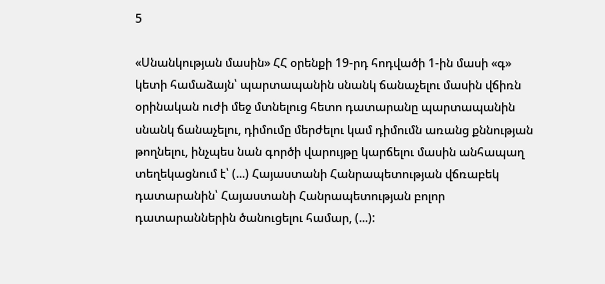5

«Սնանկության մասին» ՀՀ օրենքի 19-րդ հոդվածի 1-ին մասի «գ» կետի համաձայն՝ պարտապանին սնանկ ճանաչելու մասին վճիռն օրինական ուժի մեջ մտնելուց հետո դատարանը պարտապանին սնանկ ճանաչելու, դիմումը մերժելու կամ դիմումն առանց քննության թողնելու, ինչպես նան գործի վարույթը կարճելու մասին անհապաղ տեղեկացնում է՝ (...) Հայաստանի Հանրապետության վճռաբեկ դատարանին՝ Հայաստանի Հանրապետության բոլոր դատարաններին ծանուցելու համար, (...):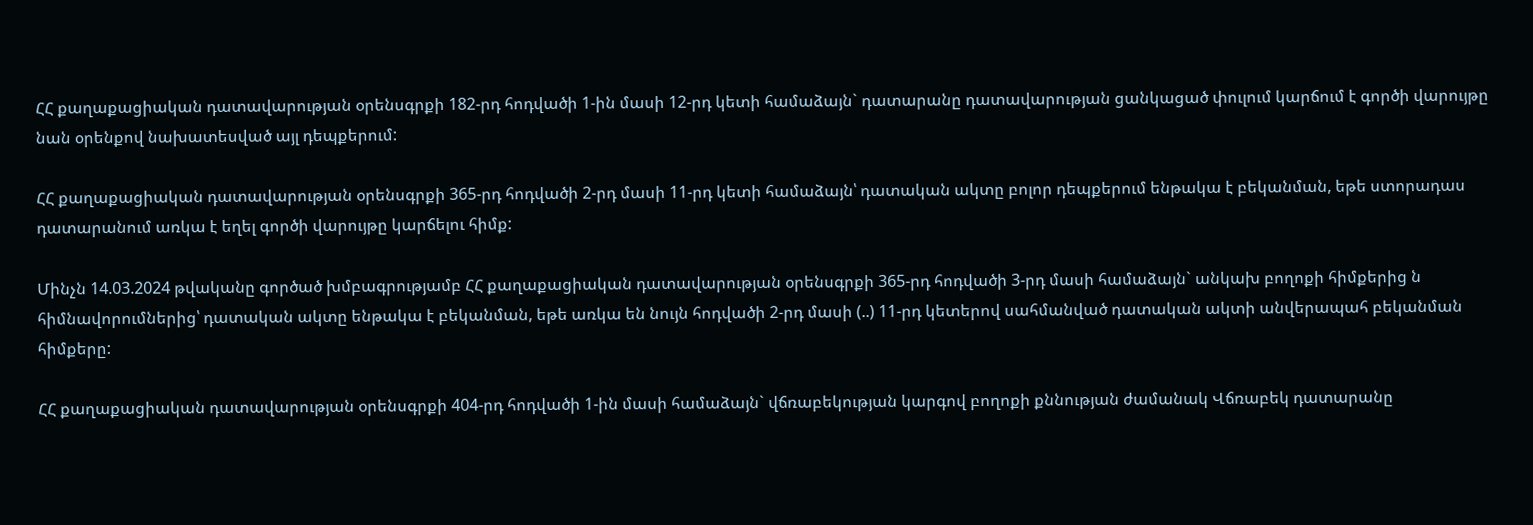ՀՀ քաղաքացիական դատավարության օրենսգրքի 182-րդ հոդվածի 1-ին մասի 12-րդ կետի համաձայն` դատարանը դատավարության ցանկացած փուլում կարճում է գործի վարույթը նան օրենքով նախատեսված այլ դեպքերում:

ՀՀ քաղաքացիական դատավարության օրենսգրքի 365-րդ հոդվածի 2-րդ մասի 11-րդ կետի համաձայն՝ դատական ակտը բոլոր դեպքերում ենթակա է բեկանման, եթե ստորադաս դատարանում առկա է եղել գործի վարույթը կարճելու հիմք:

Մինչն 14.03.2024 թվականը գործած խմբագրությամբ ՀՀ քաղաքացիական դատավարության օրենսգրքի 365-րդ հոդվածի 3-րդ մասի համաձայն` անկախ բողոքի հիմքերից ն հիմնավորումներից՝ դատական ակտը ենթակա է բեկանման, եթե առկա են նույն հոդվածի 2-րդ մասի (..) 11-րդ կետերով սահմանված դատական ակտի անվերապահ բեկանման հիմքերը:

ՀՀ քաղաքացիական դատավարության օրենսգրքի 404-րդ հոդվածի 1-ին մասի համաձայն` վճռաբեկության կարգով բողոքի քննության ժամանակ Վճռաբեկ դատարանը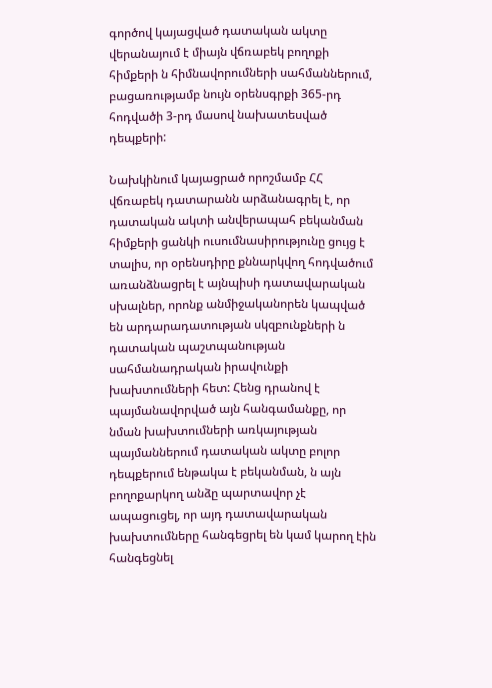գործով կայացված դատական ակտը վերանայում է միայն վճռաբեկ բողոքի հիմքերի ն հիմնավորումների սահմաններում, բացառությամբ նույն օրենսգրքի 365-րդ հոդվածի 3-րդ մասով նախատեսված դեպքերի:

Նախկինում կայացրած որոշմամբ ՀՀ վճռաբեկ դատարանն արձանագրել է, որ դատական ակտի անվերապահ բեկանման հիմքերի ցանկի ուսումնասիրությունը ցույց է տալիս, որ օրենսդիրը քննարկվող հոդվածում առանձնացրել է այնպիսի դատավարական սխալներ, որոնք անմիջականորեն կապված են արդարադատության սկզբունքների ն դատական պաշտպանության սահմանադրական իրավունքի խախտումների հետ: Հենց դրանով է պայմանավորված այն հանգամանքը, որ նման խախտումների առկայության պայմաններում դատական ակտը բոլոր դեպքերում ենթակա է բեկանման, ն այն բողոքարկող անձը պարտավոր չէ ապացուցել, որ այդ դատավարական խախտումները հանգեցրել են կամ կարող էին հանգեցնել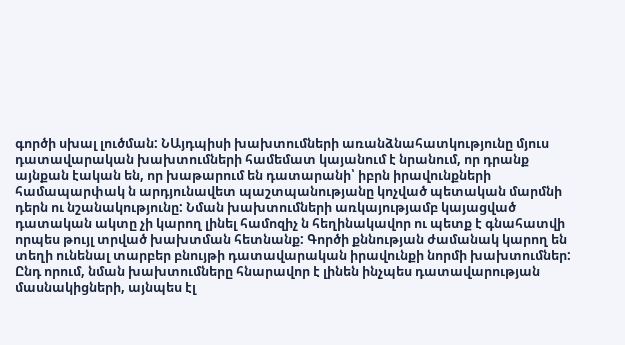գործի սխալ լուծման: ՆԱյդպիսի խախտումների առանձնահատկությունը մյուս դատավարական խախտումների համեմատ կայանում է նրանում, որ դրանք այնքան էական են, որ խաթարում են դատարանի՝ իբրն իրավունքների համապարփակ ն արդյունավետ պաշտպանությանը կոչված պետական մարմնի դերն ու նշանակությունը: Նման խախտումների առկայությամբ կայացված դատական ակտը չի կարող լինել համոզիչ ն հեղինակավոր ու պետք է գնահատվի որպես թույլ տրված խախտման հետնանք: Գործի քննության ժամանակ կարող են տեղի ունենալ տարբեր բնույթի դատավարական իրավունքի նորմի խախտումներ: Ընդ որում, նման խախտումները հնարավոր է լինեն ինչպես դատավարության մասնակիցների, այնպես էլ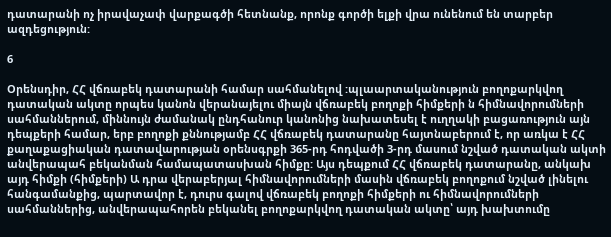դատարանի ոչ իրավաչափ վարքագծի հետնանք, որոնք գործի ելքի վրա ունենում են տարբեր ազդեցություն:

6

Օրենսդիր, ՀՀ վճռաբեկ դատարանի համար սահմանելով :պլաարտականություն բողոքարկվող դատական ակտը որպես կանոն վերանայելու միայն վճռաբեկ բողոքի հիմքերի ն հիմնավորումների սահմաններում, միննույն ժամանակ ընդհանուր կանոնից նախատեսել է ուղղակի բացառություն այն դեպքերի համար, երբ բողոքի քննությամբ ՀՀ վճռաբեկ դատարանը հայտնաբերում է, որ առկա է ՀՀ քաղաքացիական դատավարության օրենսգրքի 365-րդ հոդվածի 3-րդ մասում նշված դատական ակտի անվերապահ բեկանման համապատասխան հիմքը: Այս դեպքում ՀՀ վճռաբեկ դատարանը, անկախ այդ հիմքի (հիմքերի) Ա դրա վերաբերյալ հիմնավորումների մասին վճռաբեկ բողոքում նշված լինելու հանգամանքից, պարտավոր է, դուրս գալով վճռաբեկ բողոքի հիմքերի ու հիմնավորումների սահմաններից, անվերապահորեն բեկանել բողոքարկվող դատական ակտը՝ այդ խախտումը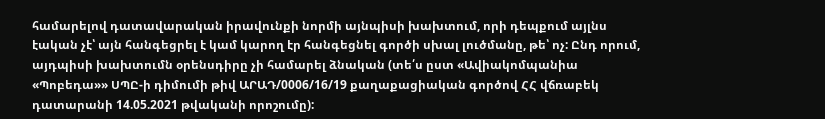համարելով դատավարական իրավունքի նորմի այնպիսի խախտում, որի դեպքում այլնս էական չէ՝ այն հանգեցրել է կամ կարող էր հանգեցնել գործի սխալ լուծմանը, թե՝ ոչ: Ընդ որում, այդպիսի խախտումն օրենսդիրը չի համարել ձնական (տե՛ս ըստ «Ավիակոմպանիա «Պոբեդա»» ՍՊԸ-ի դիմումի թիվ ԱՐԱԴ/0006/16/19 քաղաքացիական գործով ՀՀ վճռաբեկ դատարանի 14.05.2021 թվականի որոշումը):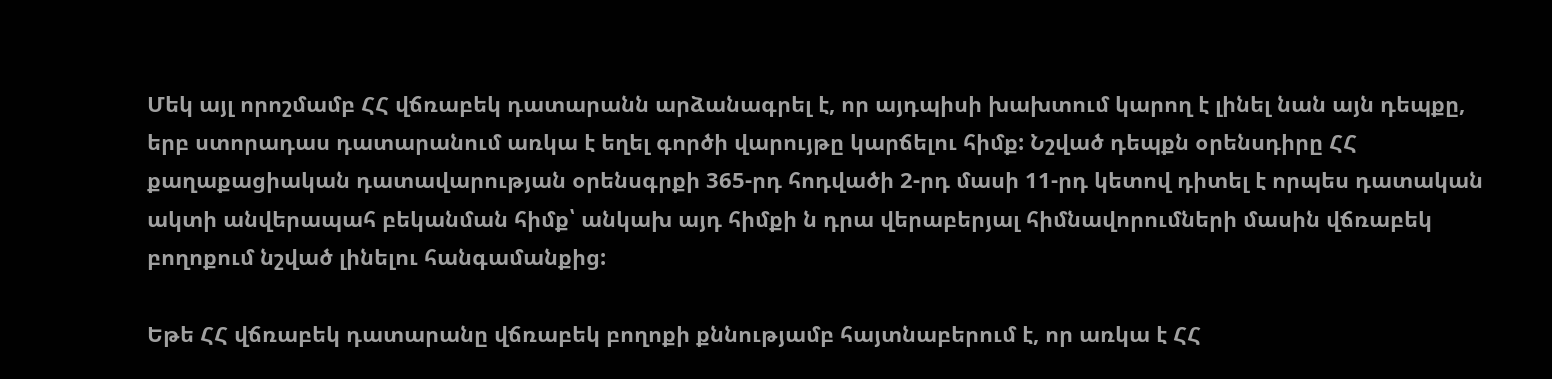Մեկ այլ որոշմամբ ՀՀ վճռաբեկ դատարանն արձանագրել է, որ այդպիսի խախտում կարող է լինել նան այն դեպքը, երբ ստորադաս դատարանում առկա է եղել գործի վարույթը կարճելու հիմք: Նշված դեպքն օրենսդիրը ՀՀ քաղաքացիական դատավարության օրենսգրքի 365-րդ հոդվածի 2-րդ մասի 11-րդ կետով դիտել է որպես դատական ակտի անվերապահ բեկանման հիմք՝ անկախ այդ հիմքի ն դրա վերաբերյալ հիմնավորումների մասին վճռաբեկ բողոքում նշված լինելու հանգամանքից:

Եթե ՀՀ վճռաբեկ դատարանը վճռաբեկ բողոքի քննությամբ հայտնաբերում է, որ առկա է ՀՀ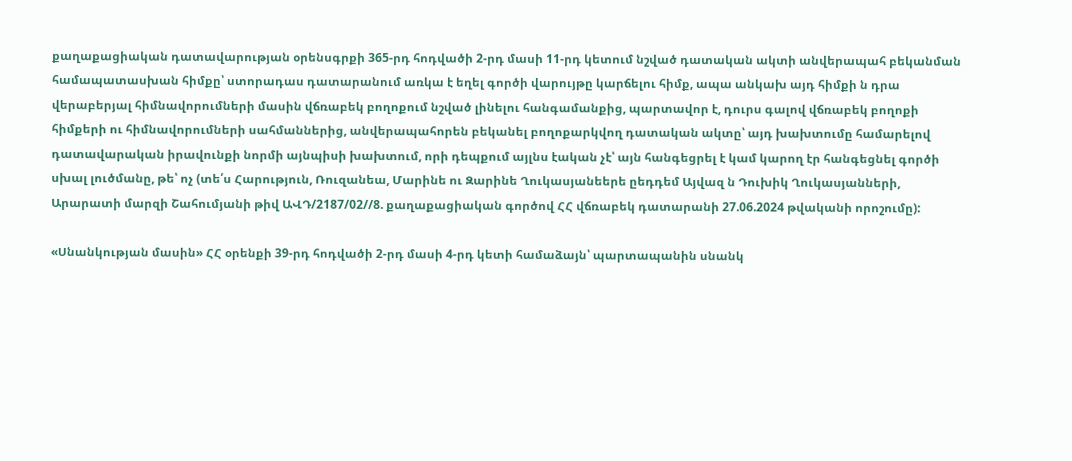քաղաքացիական դատավարության օրենսգրքի 365-րդ հոդվածի 2-րդ մասի 11-րդ կետում նշված դատական ակտի անվերապահ բեկանման համապատասխան հիմքը՝ ստորադաս դատարանում առկա է եղել գործի վարույթը կարճելու հիմք, ապա անկախ այդ հիմքի ն դրա վերաբերյալ հիմնավորումների մասին վճռաբեկ բողոքում նշված լինելու հանգամանքից, պարտավոր է, դուրս գալով վճռաբեկ բողոքի հիմքերի ու հիմնավորումների սահմաններից, անվերապահորեն բեկանել բողոքարկվող դատական ակտը՝ այդ խախտումը համարելով դատավարական իրավունքի նորմի այնպիսի խախտում, որի դեպքում այլնս էական չէ՝ այն հանգեցրել է կամ կարող էր հանգեցնել գործի սխալ լուծմանը, թե՝ ոչ (տե՛ս Հարություն, Ռուզանեա, Մարինե ու Զարինե Ղուկասյանեերե ըեդդեմ Այվազ ն Դուխիկ Ղուկասյանների, Արարատի մարզի Շահումյանի թիվ ԱՎԴ/2187/02//8. քաղաքացիական գործով ՀՀ վճռաբեկ դատարանի 27.06.2024 թվականի որոշումը):

«Սնանկության մասին» ՀՀ օրենքի 39-րդ հոդվածի 2-րդ մասի 4-րդ կետի համաձայն՝ պարտապանին սնանկ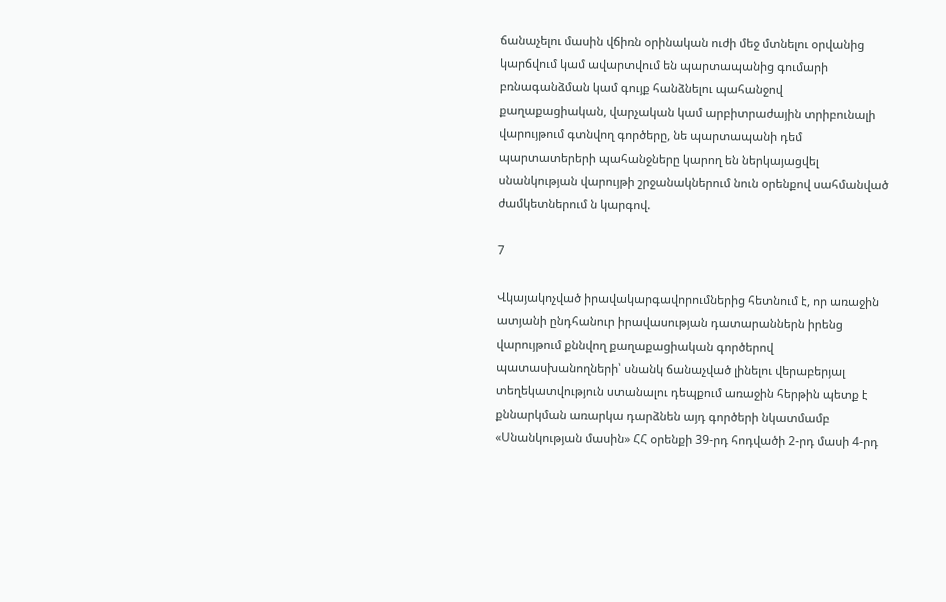ճանաչելու մասին վճիռն օրինական ուժի մեջ մտնելու օրվանից կարճվում կամ ավարտվում են պարտապանից գումարի բռնագանձման կամ գույք հանձնելու պահանջով քաղաքացիական, վարչական կամ արբիտրաժային տրիբունալի վարույթում գտնվող գործերը, նե պարտապանի դեմ պարտատերերի պահանջները կարող են ներկայացվել սնանկության վարույթի շրջանակներում նուն օրենքով սահմանված ժամկետներում ն կարգով.

7

Վկայակոչված իրավակարգավորումներից հետնում է, որ առաջին ատյանի ընդհանուր իրավասության դատարաններն իրենց վարույթում քննվող քաղաքացիական գործերով պատասխանողների՝ սնանկ ճանաչված լինելու վերաբերյալ տեղեկատվություն ստանալու դեպքում առաջին հերթին պետք է քննարկման առարկա դարձնեն այդ գործերի նկատմամբ «Սնանկության մասին» ՀՀ օրենքի 39-րդ հոդվածի 2-րդ մասի 4-րդ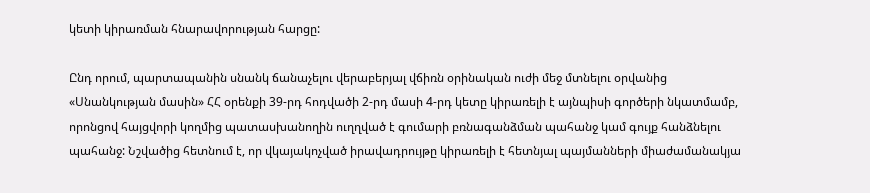կետի կիրառման հնարավորության հարցը:

Ընդ որում, պարտապանին սնանկ ճանաչելու վերաբերյալ վճիռն օրինական ուժի մեջ մտնելու օրվանից «Սնանկության մասին» ՀՀ օրենքի 39-րդ հոդվածի 2-րդ մասի 4-րդ կետը կիրառելի է այնպիսի գործերի նկատմամբ, որոնցով հայցվորի կողմից պատասխանողին ուղղված է գումարի բռնագանձման պահանջ կամ գույք հանձնելու պահանջ: Նշվածից հետնում է, որ վկայակոչված իրավադրույթը կիրառելի է հետնյալ պայմանների միաժամանակյա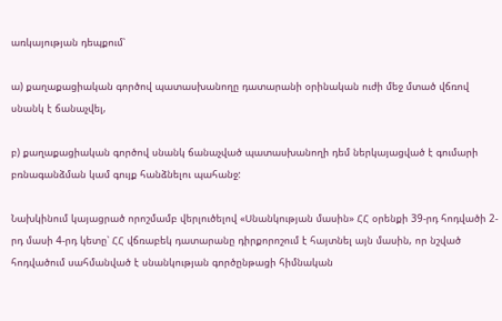առկայության դեպքում՝

ա) քաղաքացիական գործով պատասխանողը դատարանի օրինական ուժի մեջ մտած վճռով սնանկ է ճանաչվել,

բ) քաղաքացիական գործով սնանկ ճանաչված պատասխանողի դեմ ներկայացված է գումարի բռնագանձման կամ գույք հանձնելու պահանջ:

Նախկինում կայացրած որոշմամբ վերլուծելով «Սնանկության մասին» ՀՀ օրենքի 39-րդ հոդվածի 2-րդ մասի 4-րդ կետը՝ ՀՀ վճռաբեկ դատարանը դիրքորոշում է հայտնել այն մասին, որ նշված հոդվածում սահմանված է սնանկության գործընթացի հիմնական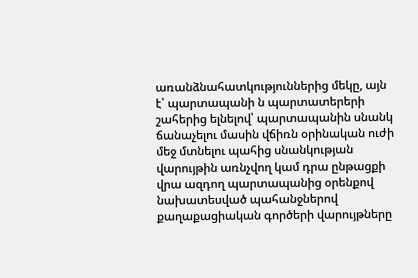առանձնահատկություններից մեկը, այն է՝ պարտապանի ն պարտատերերի շահերից ելնելով՝ պարտապանին սնանկ ճանաչելու մասին վճիռն օրինական ուժի մեջ մտնելու պահից սնանկության վարույթին առնչվող կամ դրա ընթացքի վրա ազդող պարտապանից օրենքով նախատեսված պահանջներով քաղաքացիական գործերի վարույթները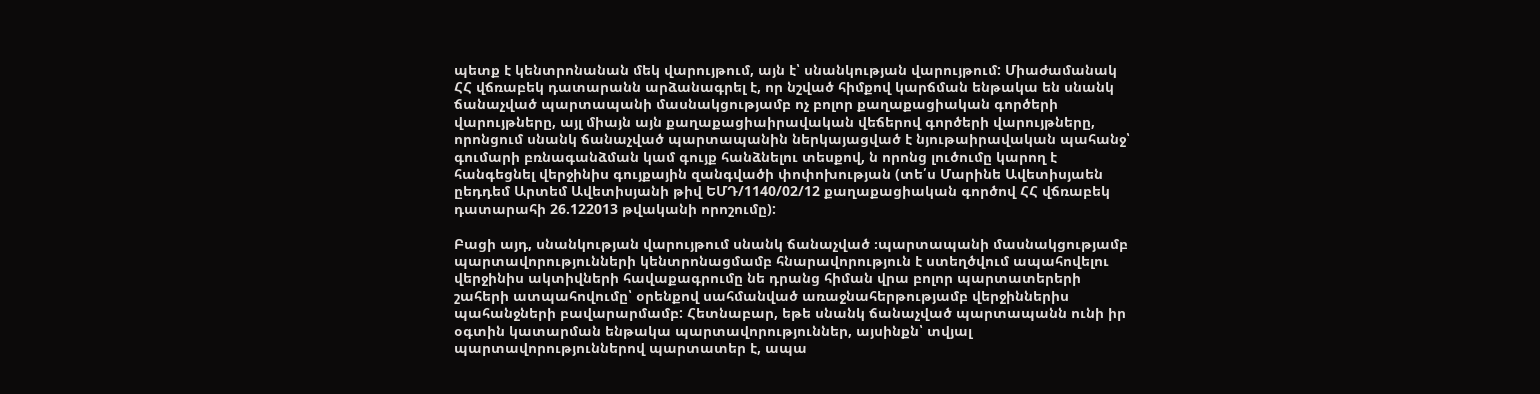պետք է կենտրոնանան մեկ վարույթում, այն է՝ սնանկության վարույթում: Միաժամանակ ՀՀ վճռաբեկ դատարանն արձանագրել է, որ նշված հիմքով կարճման ենթակա են սնանկ ճանաչված պարտապանի մասնակցությամբ ոչ բոլոր քաղաքացիական գործերի վարույթները, այլ միայն այն քաղաքացիաիրավական վեճերով գործերի վարույթները, որոնցում սնանկ ճանաչված պարտապանին ներկայացված է նյութաիրավական պահանջ՝ գումարի բռնագանձման կամ գույք հանձնելու տեսքով, ն որոնց լուծումը կարող է հանգեցնել վերջինիս գույքային զանգվածի փոփոխության (տե՛ս Մարինե Ավետիսյաեն ըեդդեմ Արտեմ Ավետիսյանի թիվ ԵՄԴ/1140/02/12 քաղաքացիական գործով ՀՀ վճռաբեկ դատարահի 26.122013 թվականի որոշումը):

Բացի այդ, սնանկության վարույթում սնանկ ճանաչված ։պարտապանի մասնակցությամբ պարտավորությունների կենտրոնացմամբ հնարավորություն է ստեղծվում ապահովելու վերջինիս ակտիվների հավաքագրումը նե դրանց հիման վրա բոլոր պարտատերերի շահերի ատպահովումը՝ օրենքով սահմանված առաջնահերթությամբ վերջիններիս պահանջների բավարարմամբ: Հետնաբար, եթե սնանկ ճանաչված պարտապանն ունի իր օգտին կատարման ենթակա պարտավորություններ, այսինքն՝ տվյալ պարտավորություններով պարտատեր է, ապա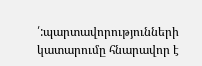՛:պարտավորությունների կատարումը հնարավոր է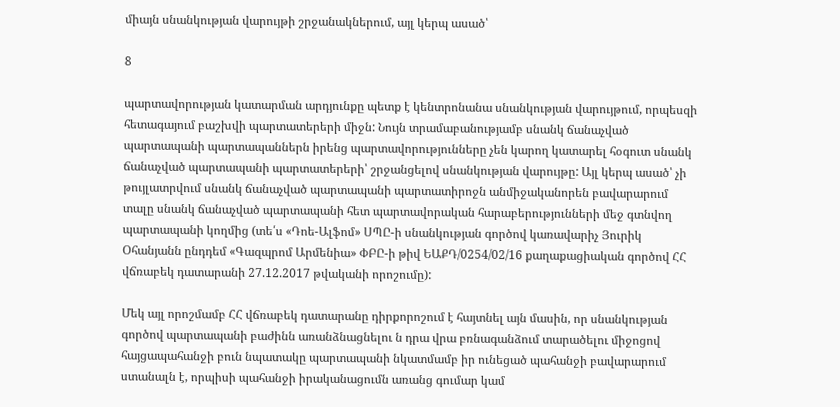միայն սնանկության վարույթի շրջանակներում, այլ կերպ ասած՝

8

պարտավորության կատարման արդյունքը պետք է կենտրոնանա սնանկության վարույթում, որպեսզի հետագայում բաշխվի պարտատերերի միջն: Նույն տրամաբանությամբ սնանկ ճանաչված պարտապանի պարտապաններն իրենց պարտավորությունները չեն կարող կատարել հօգուտ սնանկ ճանաչված պարտապանի պարտատերերի՝ շրջանցելով սնանկության վարույթը: Այլ կերպ ասած՝ չի թույլատրվում սնանկ ճանաչված պարտապանի պարտատիրոջն անմիջականորեն բավարարում տալը սնանկ ճանաչված պարտապանի հետ պարտավորական հարաբերությունների մեջ գտնվող պարտապանի կողմից (տե՛ս «Դոե-Ալֆոմ» ՍՊԸ-ի սնանկության գործով կառավարիչ Յուրիկ Օհանյանն ընդդեմ «Գազպրոմ Արմենիա» ՓԲԸ-ի թիվ ԵԱՔԴ/0254/02/16 քաղաքացիական գործով ՀՀ վճռաբեկ դատարանի 27.12.2017 թվականի որոշումը):

Մեկ այլ որոշմամբ ՀՀ վճռաբեկ դատարանը դիրքորոշում է հայտնել այն մասին, որ սնանկության գործով պարտապանի բաժինն առանձնացնելու ն դրա վրա բռնագանձում տարածելու միջոցով հայցապահանջի բուն նպատակը պարտապանի նկատմամբ իր ունեցած պահանջի բավարարում ստանալն է, որպիսի պահանջի իրականացումն առանց գումար կամ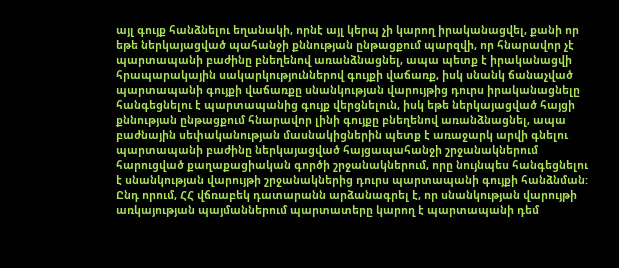այլ գույք հանձնելու եղանակի, որնէ այլ կերպ չի կարող իրականացվել, քանի որ եթե ներկայացված պահանջի քննության ընթացքում պարզվի, որ հնարավոր չէ պարտապանի բաժինը բնեղենով առանձնացնել, ապա պետք է իրականացվի հրապարակային սակարկություններով գույքի վաճառք, իսկ սնանկ ճանաչված պարտապանի գույքի վաճառքը սնանկության վարույթից դուրս իրականացնելը հանգեցնելու է պարտապանից գույք վերցնելուն, իսկ եթե ներկայացված հայցի քննության ընթացքում հնարավոր լինի գույքը բնեղենով առանձնացնել, ապա բաժնային սեփականության մասնակիցներին պետք է առաջարկ արվի գնելու պարտապանի բաժինը ներկայացված հայցապահանջի շրջանակներում հարուցված քաղաքացիական գործի շրջանակներում, որը նույնպես հանգեցնելու է սնանկության վարույթի շրջանակներից դուրս պարտապանի գույքի հանձնման: Ընդ որում, ՀՀ վճռաբեկ դատարանն արձանագրել է, որ սնանկության վարույթի առկայության պայմաններում պարտատերը կարող է պարտապանի դեմ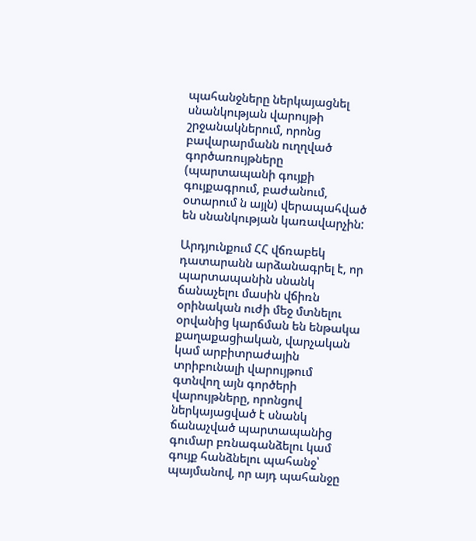պահանջները ներկայացնել սնանկության վարույթի շրջանակներում, որոնց բավարարմանն ուղղված գործառույթները (պարտապանի գույքի գույքագրում, բաժանում, օտարում ն այլն) վերապահված են սնանկության կառավարչին:

Արդյունքում ՀՀ վճռաբեկ դատարանն արձանագրել է, որ պարտապանին սնանկ ճանաչելու մասին վճիռն օրինական ուժի մեջ մտնելու օրվանից կարճման են ենթակա քաղաքացիական, վարչական կամ արբիտրաժային տրիբունալի վարույթում գտնվող այն գործերի վարույթները, որոնցով ներկայացված է սնանկ ճանաչված պարտապանից գումար բռնագանձելու կամ գույք հանձնելու պահանջ՝ պայմանով, որ այդ պահանջը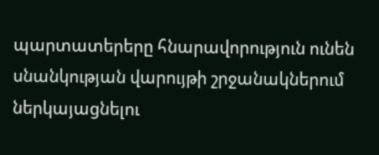պարտատերերը հնարավորություն ունեն սնանկության վարույթի շրջանակներում ներկայացնելու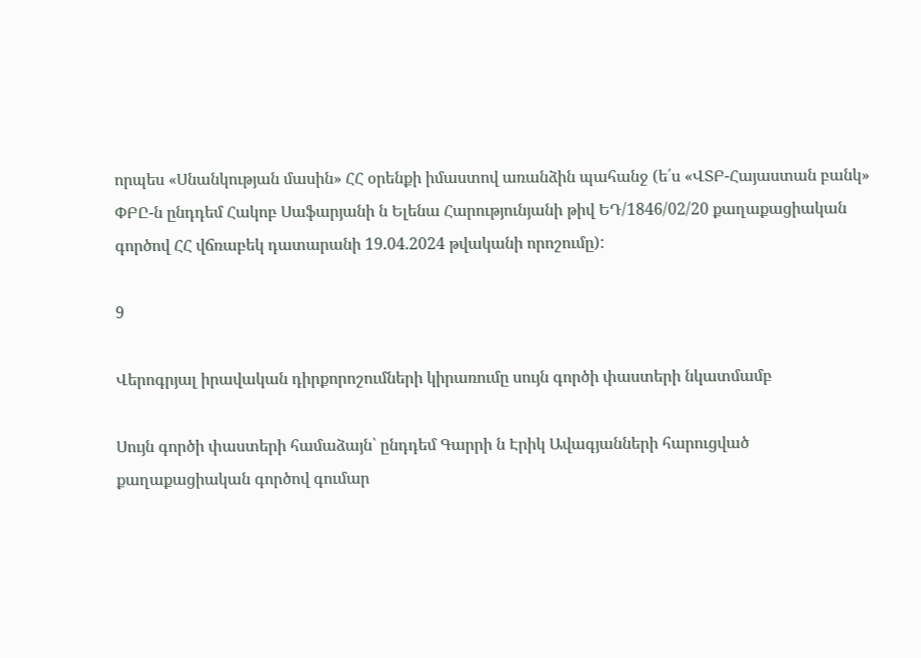որպես «Սնանկության մասին» ՀՀ օրենքի իմաստով առանձին պահանջ (ե՛ս «ՎՏԲ-Հայաստան բանկ» ՓԲԸ-ն ընդդեմ Հակոբ Սաֆարյանի ն Ելենա Հարությունյանի թիվ ԵԴ/1846/02/20 քաղաքացիական գործով ՀՀ վճռաբեկ դատարանի 19.04.2024 թվականի որոշումը):

9

Վերոգրյալ իրավական դիրքորոշումների կիրառումը սույն գործի փաստերի նկատմամբ

Սույն գործի փաստերի համաձայն՝ ընդդեմ Գարրի ն Էրիկ Ավագյանների հարուցված քաղաքացիական գործով գումար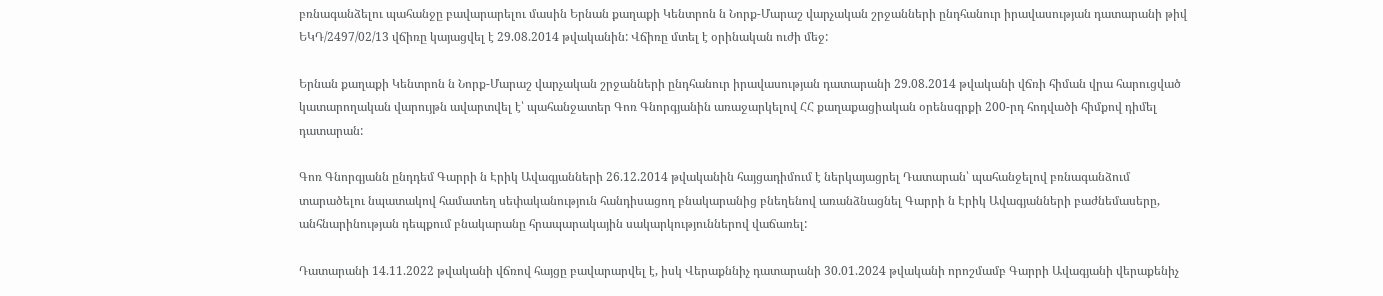բռնագանձելու պահանջը բավարարելու մասին Երնան քաղաքի Կենտրոն ն Նորք-Մարաշ վարչական շրջանների ընդհանուր իրավասության դատարանի թիվ ԵԿԴ/2497/02/13 վճիռը կայացվել է 29.08.2014 թվականին: Վճիռը մտել է օրինական ուժի մեջ:

Երնան քաղաքի Կենտրոն ն Նորք-Մարաշ վարչական շրջանների ընդհանուր իրավասության դատարանի 29.08.2014 թվականի վճռի հիման վրա հարուցված կատարողական վարույթն ավարտվել է՝ պահանջատեր Գոռ Գնորգյանին առաջարկելով ՀՀ քաղաքացիական օրենսգրքի 200-րդ հոդվածի հիմքով դիմել դատարան:

Գոռ Գնորգյանն ընդդեմ Գարրի ն Էրիկ Ավագյանների 26.12.2014 թվականին հայցադիմում է ներկայացրել Դատարան՝ պահանջելով բռնագանձում տարածելու նպատակով համատեղ սեփականություն հանդիսացող բնակարանից բնեղենով առանձնացնել Գարրի ն Էրիկ Ավագյանների բաժնեմասերը, անհնարինության դեպքում բնակարանը հրապարակային սակարկություններով վաճառել:

Դատարանի 14.11.2022 թվականի վճռով հայցը բավարարվել է, իսկ Վերաքննիչ դատարանի 30.01.2024 թվականի որոշմամբ Գարրի Ավագյանի վերաքենիչ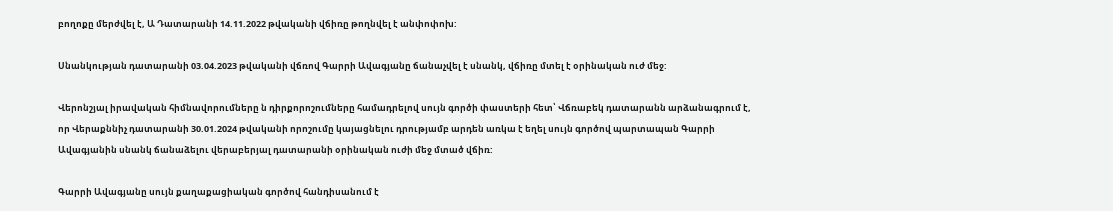բողոքը մերժվել է, Ա Դատարանի 14.11.2022 թվականի վճիռը թողնվել է անփոփոխ:

Սնանկության դատարանի 03.04.2023 թվականի վճռով Գարրի Ավագյանը ճանաչվել է սնանկ, վճիռը մտել է օրինական ուժ մեջ:

Վերոնշյալ իրավական հիմնավորումները ն դիրքորոշումները համադրելով սույն գործի փաստերի հետ՝ Վճռաբեկ դատարանն արձանագրում է, որ Վերաքննիչ դատարանի 30.01.2024 թվականի որոշումը կայացնելու դրությամբ արդեն առկա է եղել սույն գործով պարտապան Գարրի Ավագյանին սնանկ ճանաձելու վերաբերյալ դատարանի օրինական ուժի մեջ մտած վճիռ:

Գարրի Ավագյանը սույն քաղաքացիական գործով հանդիսանում է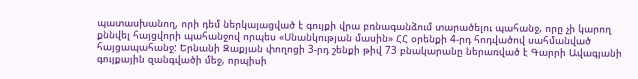պատասխանող, որի դեմ ներկայացված է գույքի վրա բռնագանձում տարածելու պահանջ, որը չի կարող քննվել հայցվորի պահանջով որպես «Սնանկության մասին» ՀՀ օրենքի 4-րդ հոդվածով սահմանված հայցապահանջ: Երնանի Զաքյան փողոցի 3-րդ շենքի թիվ 73 բնակարանը ներառված է Գարրի Ավագյանի գույքային զանգվածի մեջ, որպիսի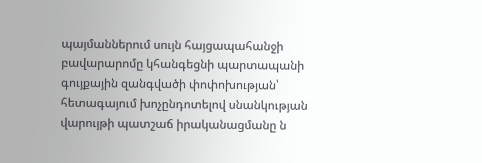պայմաններում սույն հայցապահանջի բավարարոմը կհանգեցնի պարտապանի գույքային զանգվածի փոփոխության՝ հետագայում խոչընդոտելով սնանկության վարույթի պատշաճ իրականացմանը ն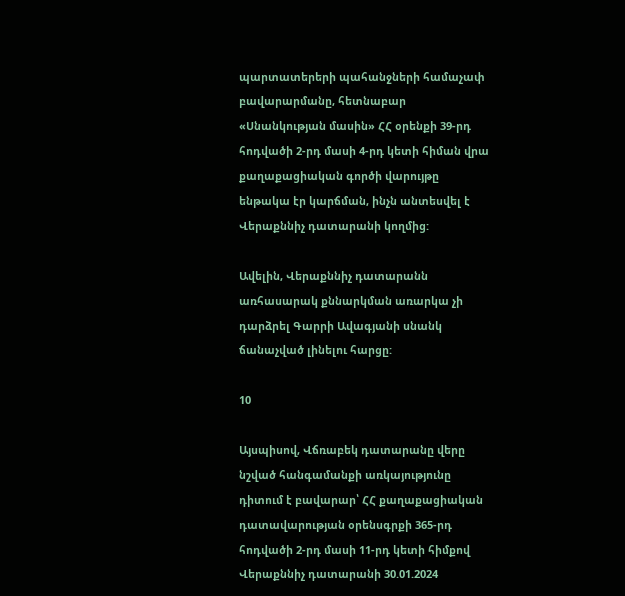պարտատերերի պահանջների համաչափ բավարարմանը, հետնաբար «Սնանկության մասին» ՀՀ օրենքի 39-րդ հոդվածի 2-րդ մասի 4-րդ կետի հիման վրա քաղաքացիական գործի վարույթը ենթակա էր կարճման, ինչն անտեսվել է Վերաքննիչ դատարանի կողմից:

Ավելին, Վերաքննիչ դատարանն առհասարակ քննարկման առարկա չի դարձրել Գարրի Ավագյանի սնանկ ճանաչված լինելու հարցը:

10

Այսպիսով, Վճռաբեկ դատարանը վերը նշված հանգամանքի առկայությունը դիտում է բավարար՝ ՀՀ քաղաքացիական դատավարության օրենսգրքի 365-րդ հոդվածի 2-րդ մասի 11-րդ կետի հիմքով Վերաքննիչ դատարանի 30.01.2024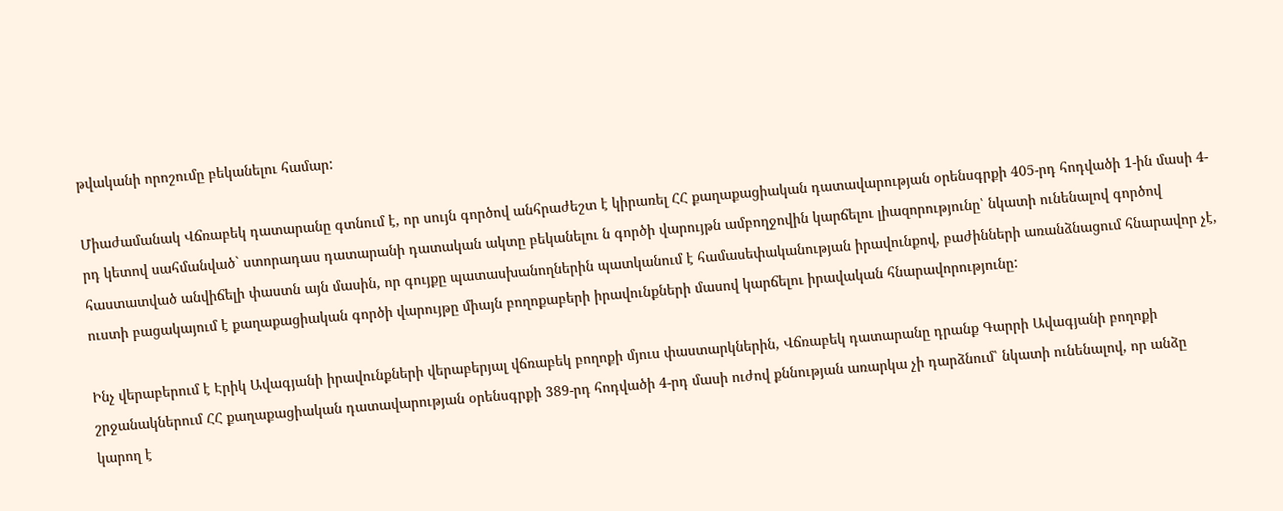թվականի որոշումը բեկանելու համար:

Միաժամանակ Վճռաբեկ դատարանը գտնում է, որ սույն գործով անհրաժեշտ է կիրառել ՀՀ քաղաքացիական դատավարության օրենսգրքի 405-րդ հոդվածի 1-ին մասի 4-րդ կետով սահմանված` ստորադաս դատարանի դատական ակտը բեկանելու ն գործի վարույթն ամբողջովին կարճելու լիազորությունը՝ նկատի ունենալով գործով հաստատված անվիճելի փաստն այն մասին, որ գույքը պատասխանողներին պատկանում է համասեփականության իրավունքով, բաժինների առանձնացում հնարավոր չէ, ուստի բացակայում է քաղաքացիական գործի վարույթը միայն բողոքաբերի իրավունքների մասով կարճելու իրավական հնարավորությունը:

Ինչ վերաբերում է Էրիկ Ավագյանի իրավունքների վերաբերյալ վճռաբեկ բողոքի մյուս փաստարկներին, Վճռաբեկ դատարանը դրանք Գարրի Ավագյանի բողոքի շրջանակներում ՀՀ քաղաքացիական դատավարության օրենսգրքի 389-րդ հոդվածի 4-րդ մասի ուժով քննության առարկա չի դարձնում՝ նկատի ունենալով, որ անձը կարող է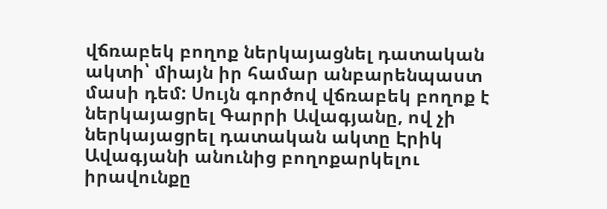վճռաբեկ բողոք ներկայացնել դատական ակտի՝ միայն իր համար անբարենպաստ մասի դեմ: Սույն գործով վճռաբեկ բողոք է ներկայացրել Գարրի Ավագյանը, ով չի ներկայացրել դատական ակտը Էրիկ Ավագյանի անունից բողոքարկելու իրավունքը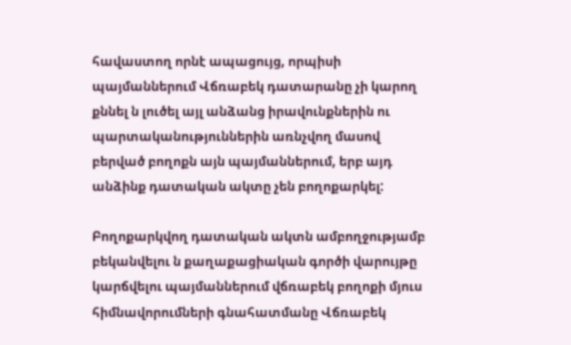հավաստող որնէ ապացույց, որպիսի պայմաններում Վճռաբեկ դատարանը չի կարող քննել ն լուծել այլ անձանց իրավունքներին ու պարտականություններին առնչվող մասով բերված բողոքն այն պայմաններում, երբ այդ անձինք դատական ակտը չեն բողոքարկել:

Բողոքարկվող դատական ակտն ամբողջությամբ բեկանվելու ն քաղաքացիական գործի վարույթը կարճվելու պայմաններում վճռաբեկ բողոքի մյուս հիմնավորումների գնահատմանը Վճռաբեկ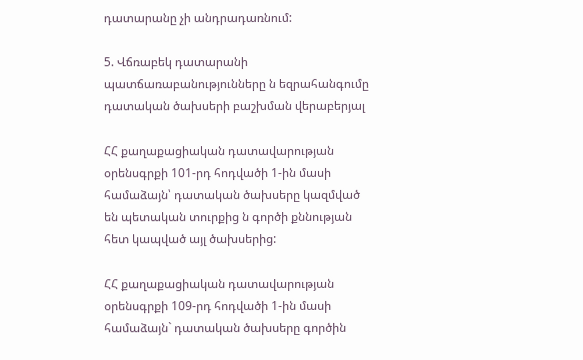դատարանը չի անդրադառնում:

5. Վճռաբեկ դատարանի պատճառաբանությունները ն եզրահանգումը դատական ծախսերի բաշխման վերաբերյալ

ՀՀ քաղաքացիական դատավարության օրենսգրքի 101-րդ հոդվածի 1-ին մասի համաձայն՝ դատական ծախսերը կազմված են պետական տուրքից ն գործի քննության հետ կապված այլ ծախսերից:

ՀՀ քաղաքացիական դատավարության օրենսգրքի 109-րդ հոդվածի 1-ին մասի համաձայն` դատական ծախսերը գործին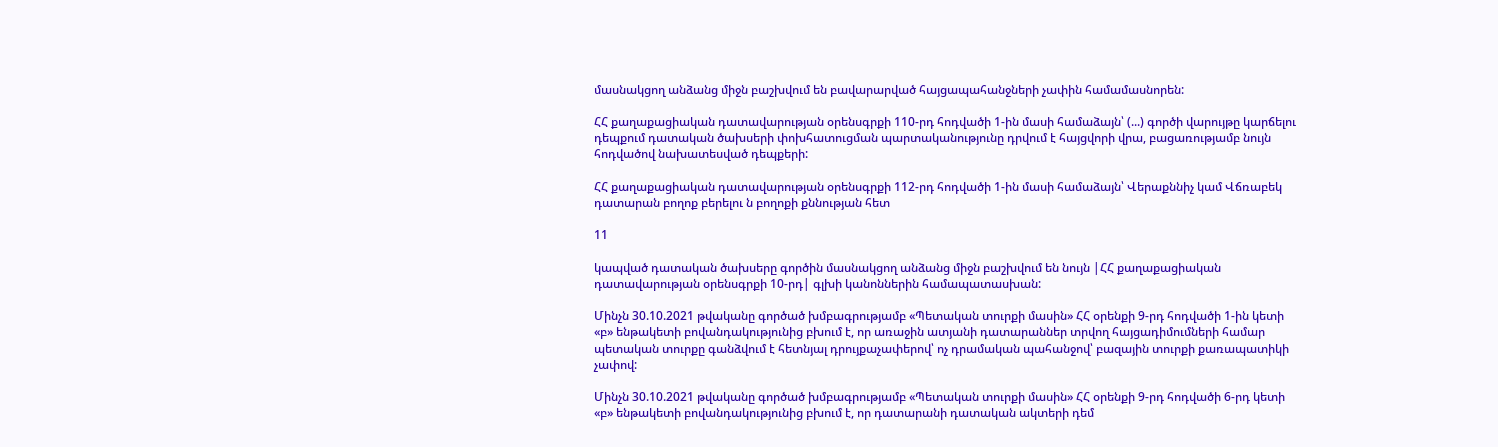մասնակցող անձանց միջն բաշխվում են բավարարված հայցապահանջների չափին համամասնորեն:

ՀՀ քաղաքացիական դատավարության օրենսգրքի 110-րդ հոդվածի 1-ին մասի համաձայն՝ (...) գործի վարույթը կարճելու դեպքում դատական ծախսերի փոխհատուցման պարտականությունը դրվում է հայցվորի վրա, բացառությամբ նույն հոդվածով նախատեսված դեպքերի:

ՀՀ քաղաքացիական դատավարության օրենսգրքի 112-րդ հոդվածի 1-ին մասի համաձայն՝ Վերաքննիչ կամ Վճռաբեկ դատարան բողոք բերելու ն բողոքի քննության հետ

11

կապված դատական ծախսերը գործին մասնակցող անձանց միջն բաշխվում են նույն |ՀՀ քաղաքացիական դատավարության օրենսգրքի 10-րդ| գլխի կանոններին համապատասխան:

Մինչն 30.10.2021 թվականը գործած խմբագրությամբ «Պետական տուրքի մասին» ՀՀ օրենքի 9-րդ հոդվածի 1-ին կետի «բ» ենթակետի բովանդակությունից բխում է, որ առաջին ատյանի դատարաններ տրվող հայցադիմումների համար պետական տուրքը գանձվում է հետնյալ դրույքաչափերով՝ ոչ դրամական պահանջով՝ բազային տուրքի քառապատիկի չափով:

Մինչն 30.10.2021 թվականը գործած խմբագրությամբ «Պետական տուրքի մասին» ՀՀ օրենքի 9-րդ հոդվածի 6-րդ կետի «բ» ենթակետի բովանդակությունից բխում է, որ դատարանի դատական ակտերի դեմ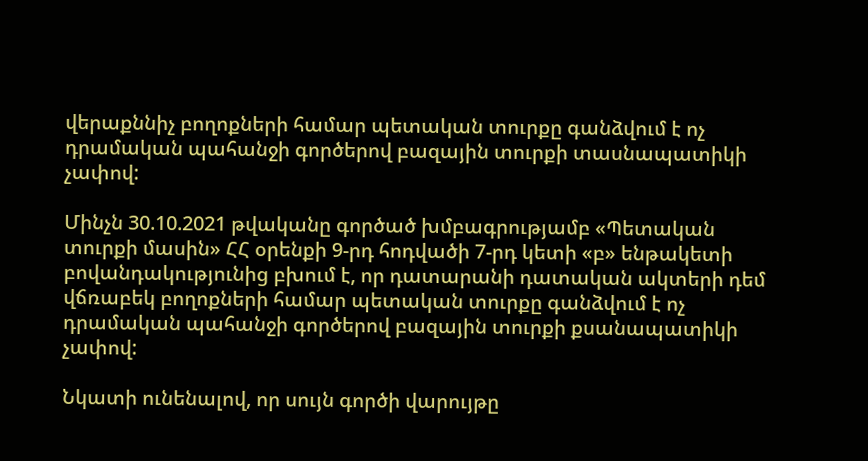վերաքննիչ բողոքների համար պետական տուրքը գանձվում է ոչ դրամական պահանջի գործերով բազային տուրքի տասնապատիկի չափով:

Մինչն 30.10.2021 թվականը գործած խմբագրությամբ «Պետական տուրքի մասին» ՀՀ օրենքի 9-րդ հոդվածի 7-րդ կետի «բ» ենթակետի բովանդակությունից բխում է, որ դատարանի դատական ակտերի դեմ վճռաբեկ բողոքների համար պետական տուրքը գանձվում է ոչ դրամական պահանջի գործերով բազային տուրքի քսանապատիկի չափով:

Նկատի ունենալով, որ սույն գործի վարույթը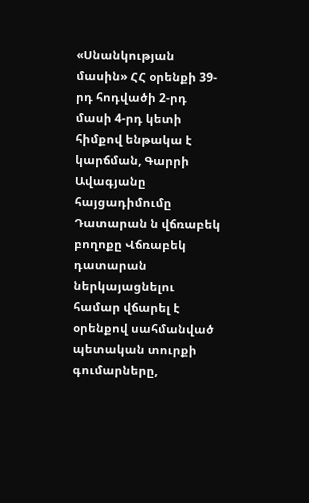«Սնանկության մասին» ՀՀ օրենքի 39-րդ հոդվածի 2-րդ մասի 4-րդ կետի հիմքով ենթակա է կարճման, Գարրի Ավագյանը հայցադիմումը Դատարան ն վճռաբեկ բողոքը Վճռաբեկ դատարան ներկայացնելու համար վճարել է օրենքով սահմանված պետական տուրքի գումարները,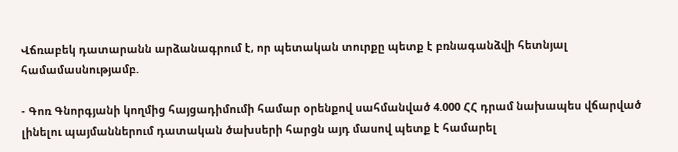Վճռաբեկ դատարանն արձանագրում է, որ պետական տուրքը պետք է բռնագանձվի հետնյալ համամասնությամբ.

- Գոռ Գնորգյանի կողմից հայցադիմումի համար օրենքով սահմանված 4.000 ՀՀ դրամ նախապես վճարված լինելու պայմաններում դատական ծախսերի հարցն այդ մասով պետք է համարել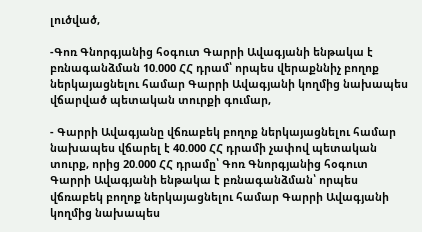լուծված,

-Գոռ Գնորգյանից հօգուտ Գարրի Ավագյանի ենթակա է բռնագանձման 10.000 ՀՀ դրամ՝ որպես վերաքննիչ բողոք ներկայացնելու համար Գարրի Ավագյանի կողմից նախապես վճարված պետական տուրքի գումար,

- Գարրի Ավագյանը վճռաբեկ բողոք ներկայացնելու համար նախապես վճարել է 40.000 ՀՀ դրամի չափով պետական տուրք, որից 20.000 ՀՀ դրամը՝ Գոռ Գնորգյանից հօգուտ Գարրի Ավագյանի ենթակա է բռնագանձման՝ որպես վճռաբեկ բողոք ներկայացնելու համար Գարրի Ավագյանի կողմից նախապես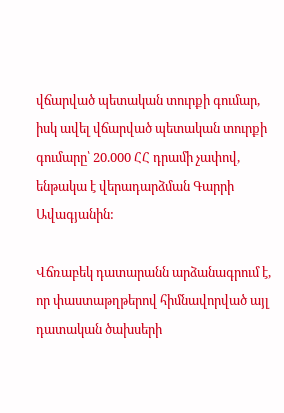վճարված պետական տուրքի գումար, իսկ ավել վճարված պետական տուրքի գումարը՝ 20.000 ՀՀ դրամի չափով, ենթակա է վերադարձման Գարրի Ավագյանին:

Վճռաբեկ դատարանն արձանագրում է, որ փաստաթղթերով հիմնավորված այլ դատական ծախսերի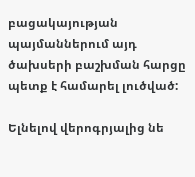բացակայության պայմաններում այդ ծախսերի բաշխման հարցը պետք է համարել լուծված:

Ելնելով վերոգրյալից նե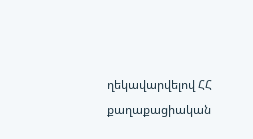ղեկավարվելով ՀՀ քաղաքացիական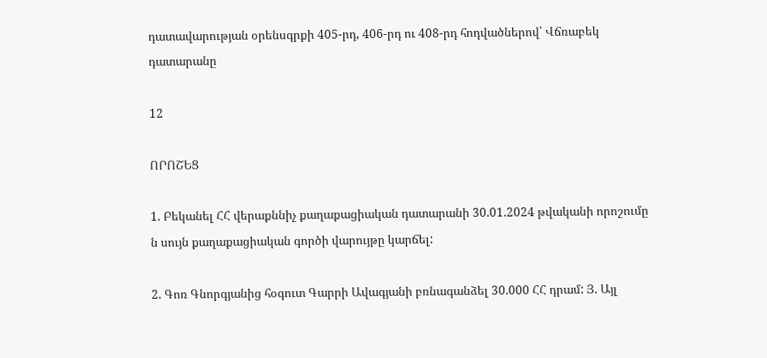դատավարության օրենսգրքի 405-րդ, 406-րդ ու 408-րդ հոդվածներով՝ Վճռաբեկ դատարանը

12

ՈՐՈՇԵՑ

1. Բեկանել ՀՀ վերաքննիչ քաղաքացիական դատարանի 30.01.2024 թվականի որոշումը ն սույն քաղաքացիական գործի վարույթը կարճել:

2. Գոռ Գնորգյանից հօգուտ Գարրի Ավագյանի բռնագանձել 30.000 ՀՀ դրամ: Յ. Այլ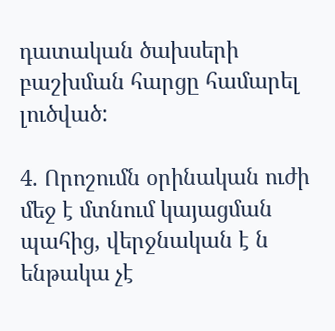դատական ծախսերի բաշխման հարցը համարել լուծված:

4. Որոշումն օրինական ուժի մեջ է մտնում կայացման պահից, վերջնական է ն ենթակա չէ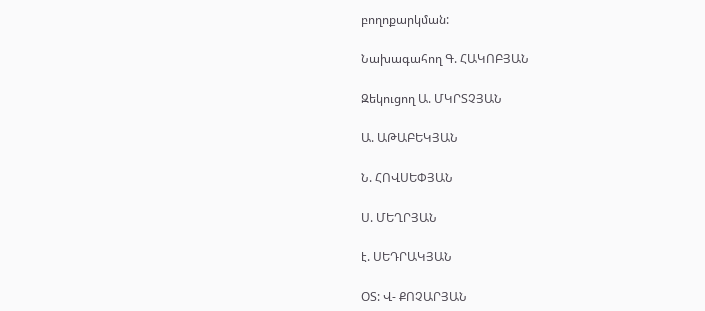բողոքարկման:

Նախագահող Գ. ՀԱԿՈԲՅԱՆ

Զեկուցող Ա. ՄԿՐՏՉՅԱՆ

Ա. ԱԹԱԲԵԿՅԱՆ

Ն. ՀՈՎՍԵՓՅԱՆ

Ս. ՄԵՂՐՅԱՆ

է. ՍԵԴՐԱԿՅԱՆ

ՕՏ: Վ- ՔՈՉԱՐՅԱՆ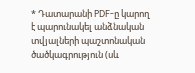* Դատարանի PDF-ը կարող է պարունակել անձնական տվյալների պաշտոնական ծածկագրություն (սև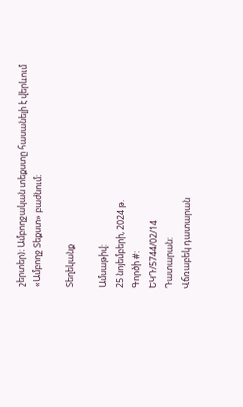շերտեր)։ Ամբողջական տեքստը հասանելի է վերևում «Ամբողջ Տեքստ» բաժնում։

Տեղեկանք

Ամսաթիվ:
25 նոյեմբերի, 2024 թ.
Գործի #:
ԵԿԴ/5744/02/14
Դատարան:
Վճռաբեկ դատարան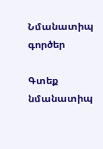Նմանատիպ գործեր

Գտեք նմանատիպ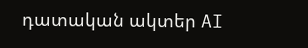դատական ակտեր AI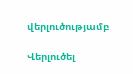վերլուծությամբ

Վերլուծել